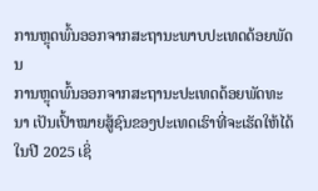ການຫຼຸດພົ້ນອອກຈາກສະຖານະພາບປະເທດດ້ອຍພັດນ
ການຫຼຸດພົ້ນອອກຈາກສະຖານະປະເທດດ້ອຍພັດທະນາ ເປັນເປົ້າໝາຍສູ້ຊົນຂອງປະເທດເຮົາທີ່ຈະເຮັດໃຫ້ໄດ້ໃນປີ 2025 ເຊິ່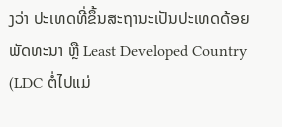ງວ່າ ປະເທດທີ່ຂຶ້ນສະຖານະເປັນປະເທດດ້ອຍພັດທະນາ ຫຼື Least Developed Country (LDC ຕໍ່ໄປແມ່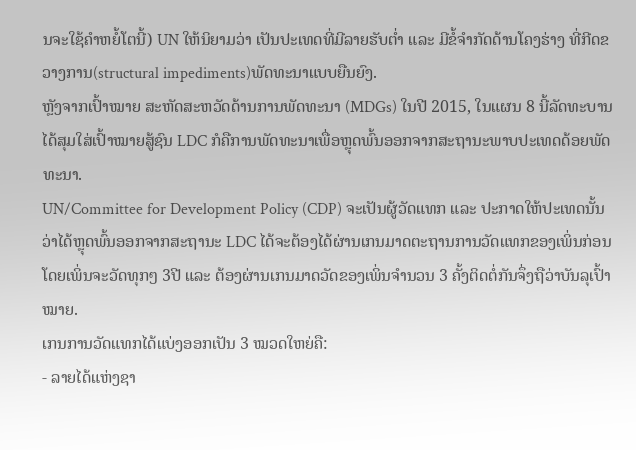ນຈະໃຊ້ຄຳຫຍໍ້ໂຕນີ້) UN ໃຫ້ນິຍາມວ່າ ເປັນປະເທດທີ່ມີລາຍຮັບຕ່ຳ ແລະ ມີຂໍ້ຈຳກັດດ້ານໂຄງຮ່າງ ທີ່ກີດຂວາງການ(structural impediments)ພັດທະນາແບບຍືນຍົງ.
ຫຼັງຈາກເປົ້າໝາຍ ສະຫັດສະຫວັດດ້ານການພັດທະນາ (MDGs) ໃນປີ 2015, ໃນແຜນ 8 ນີ້ລັດທະບານໄດ້ສຸມໃສ່ເປົ້າໝາຍສູ້ຊົນ LDC ກໍຄືການພັດທະນາເພື່ອຫຼຸດພົ້ນອອກຈາກສະຖານະພາບປະເທດດ້ອຍພັດທະນາ.
UN/Committee for Development Policy (CDP) ຈະເປັນຜູ້ວັດແທກ ແລະ ປະກາດໃຫ້ປະເທດນັ້ນ ວ່າໄດ້ຫຼຸດພົ້ນອອກຈາກສະຖານະ LDC ໄດ້ຈະຕ້ອງໄດ້ຜ່ານເກນມາດຕະຖານການວັດແທກຂອງເພິ່ນກ່ອນ ໂດຍເພິ່ນຈະວັດທຸກໆ 3ປີ ແລະ ຕ້ອງຜ່ານເກນມາດວັດຂອງເພິ່ນຈຳນວນ 3 ຄັ້ງຕິດຕໍ່ກັນຈຶ່ງຖືວ່າບັນລຸເປົ້າໝາຍ.
ເກນການວັດແທກໄດ້ແບ່ງອອກເປັນ 3 ໝວດໃຫຍ່ຄື:
- ລາຍໄດ້ແຫ່ງຊາ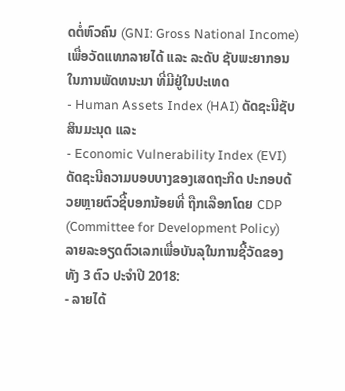ດຕໍ່ຫົວຄົນ (GNI: Gross National Income) ເພື່ອວັດແທກລາຍໄດ້ ແລະ ລະດັບ ຊັບພະຍາກອນ ໃນການພັດທນະນາ ທີ່ມີຢູ່ໃນປະເທດ
- Human Assets Index (HAI) ດັດຊະນີຊັບສິນມະນຸດ ແລະ
- Economic Vulnerability Index (EVI) ດັດຊະນີຄວາມບອບບາງຂອງເສດຖະກິດ ປະກອບດ້ວຍຫຼາຍຕົວຊີ້ບອກນ້ອຍທີ່ ຖືກເລືອກໂດຍ CDP (Committee for Development Policy)
ລາຍລະອຽດຕົວເລກເພື່ອບັນລຸໃນການຊີ້ວັດຂອງທັງ 3 ຕົວ ປະຈຳປີ 2018:
- ລາຍໄດ້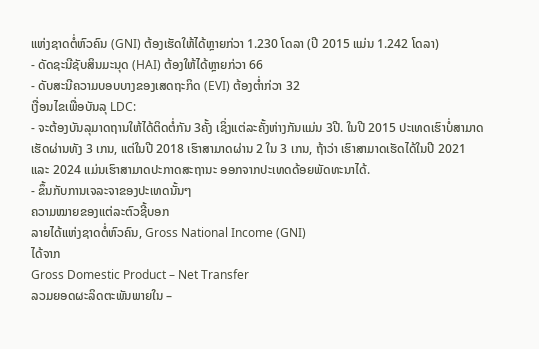ແຫ່ງຊາດຕໍ່ຫົວຄົນ (GNI) ຕ້ອງເຮັດໃຫ້ໄດ້ຫຼາຍກ່ວາ 1.230 ໂດລາ (ປີ 2015 ແມ່ນ 1.242 ໂດລາ)
- ດັດຊະນີຊັບສິນມະນຸດ (HAI) ຕ້ອງໃຫ້ໄດ້ຫຼາຍກ່ວາ 66
- ດັບສະນີຄວາມບອບບາງຂອງເສດຖະກິດ (EVI) ຕ້ອງຕ່ຳກ່ວາ 32
ເງື່ອນໄຂເພື່ອບັນລຸ LDC:
- ຈະຕ້ອງບັນລຸມາດຖານໃຫ້ໄດ້ຕິດຕໍ່ກັນ 3ຄັ້ງ ເຊິ່ງແຕ່ລະຄັ້ງຫ່າງກັນແມ່ນ 3ປີ. ໃນປີ 2015 ປະເທດເຮົາບໍ່ສາມາດເຮັດຜ່ານທັງ 3 ເກນ, ແຕ່ໃນປີ 2018 ເຮົາສາມາດຜ່ານ 2 ໃນ 3 ເກນ, ຖ້າວ່າ ເຮົາສາມາດເຮັດໄດ້ໃນປີ 2021 ແລະ 2024 ແມ່ນເຮົາສາມາດປະກາດສະຖານະ ອອກຈາກປະເທດດ້ອຍພັດທະນາໄດ້.
- ຂຶ້ນກັບການເຈລະຈາຂອງປະເທດນັ້ນໆ
ຄວາມໝາຍຂອງແຕ່ລະຕົວຊີ້ບອກ
ລາຍໄດ້ແຫ່ງຊາດຕໍ່ຫົວຄົນ, Gross National Income (GNI)
ໄດ້ຈາກ
Gross Domestic Product – Net Transfer
ລວມຍອດຜະລິດຕະພັນພາຍໃນ –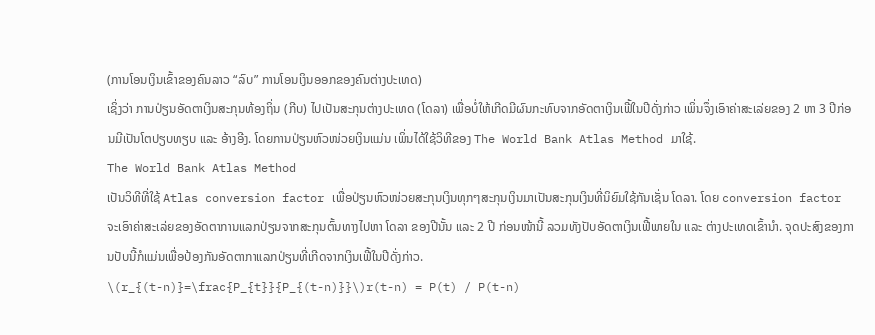(ການໂອນເງິນເຂົ້າຂອງຄົນລາວ “ລົບ” ການໂອນເງິນອອກຂອງຄົນຕ່າງປະເທດ)
ເຊິ່ງວ່າ ການປ່ຽນອັດຕາເງິນສະກຸນທ້ອງຖິ່ນ (ກີບ) ໄປເປັນສະກຸນຕ່າງປະເທດ (ໂດລາ) ເພື່ອບໍ່ໃຫ້ເກີດມີຜົນກະທົບຈາກອັດຕາເງິນເຟີ້ໃນປີດັ່ງກ່າວ ເພິ່ນຈຶ່ງເອົາຄ່າສະເລ່ຍຂອງ 2 ຫາ 3 ປີກ່ອນມີເປັນໂຕປຽບທຽບ ແລະ ອ້າງອີງ. ໂດຍການປ່ຽນຫົວໜ່ວຍເງິນແມ່ນ ເພິ່ນໄດ້ໃຊ້ວິທີຂອງ The World Bank Atlas Method ມາໃຊ້.
The World Bank Atlas Method
ເປັນວິທີທີ່ໃຊ້ Atlas conversion factor ເພື່ອປ່ຽນຫົວໜ່ວຍສະກຸນເງິນທຸກໆສະກຸນເງິນມາເປັນສະກຸນເງິນທີ່ນິຍົມໃຊ້ກັນເຊັ່ນ ໂດລາ. ໂດຍ conversion factor ຈະເອົາຄ່າສະເລ່ຍຂອງອັດຕາການແລກປ່ຽນຈາກສະກຸນຕົ້ນທາງໄປຫາ ໂດລາ ຂອງປີນັ້ນ ແລະ 2 ປີ ກ່ອນໜ້ານີ້ ລວມທັງປັບອັດຕາເງິນເຟີ້ພາຍໃນ ແລະ ຕ່າງປະເທດເຂົ້ານຳ. ຈຸດປະສົງຂອງການປັບນີ້ກໍແມ່ນເພື່ອປ້ອງກັນອັດຕາກາແລກປ່ຽນທີ່ເກີດຈາກເງິນເຟີ້ໃນປີດັ່ງກ່າວ.
\(r_{(t-n)}=\frac{P_{t}}{P_{(t-n)}}\)r(t-n) = P(t) / P(t-n)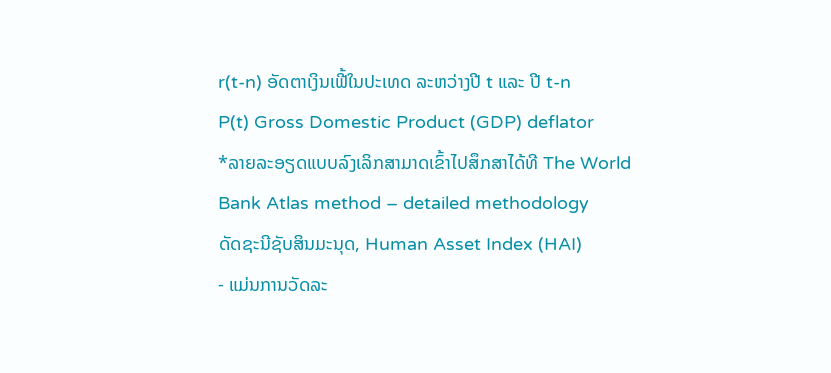r(t-n) ອັດຕາເງິນເຟີ້ໃນປະເທດ ລະຫວ່າງປີ t ແລະ ປີ t-n
P(t) Gross Domestic Product (GDP) deflator
*ລາຍລະອຽດແບບລົງເລິກສາມາດເຂົ້າໄປສຶກສາໄດ້ທີ The World Bank Atlas method – detailed methodology
ດັດຊະນີຊັບສິນມະນຸດ, Human Asset Index (HAI)
- ແມ່ນການວັດລະ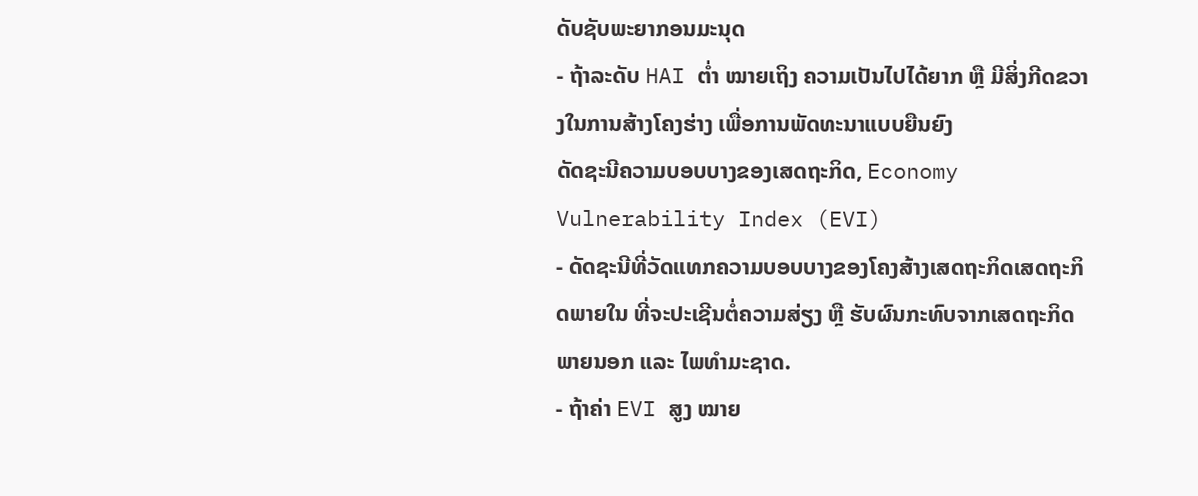ດັບຊັບພະຍາກອນມະນຸດ
- ຖ້າລະດັບ HAI ຕ່ຳ ໝາຍເຖິງ ຄວາມເປັນໄປໄດ້ຍາກ ຫຼື ມີສິ່ງກີດຂວາງໃນການສ້າງໂຄງຮ່າງ ເພື່ອການພັດທະນາແບບຍືນຍົງ
ດັດຊະນີຄວາມບອບບາງຂອງເສດຖະກິດ, Economy Vulnerability Index (EVI)
- ດັດຊະນີທີ່ວັດແທກຄວາມບອບບາງຂອງໂຄງສ້າງເສດຖະກິດເສດຖະກິດພາຍໃນ ທີ່ຈະປະເຊີນຕໍ່ຄວາມສ່ຽງ ຫຼື ຮັບຜົນກະທົບຈາກເສດຖະກິດພາຍນອກ ແລະ ໄພທຳມະຊາດ.
- ຖ້າຄ່າ EVI ສູງ ໝາຍ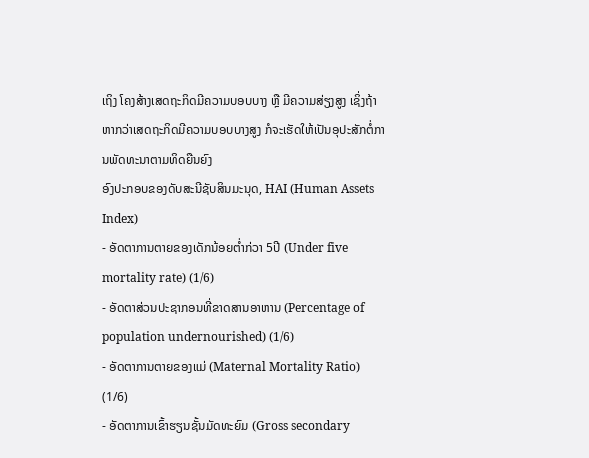ເຖິງ ໂຄງສ້າງເສດຖະກິດມີຄວາມບອບບາງ ຫຼື ມີຄວາມສ່ຽງສູງ ເຊິ່ງຖ້າຫາກວ່າເສດຖະກິດມີຄວາມບອບບາງສູງ ກໍຈະເຮັດໃຫ້ເປັນອຸປະສັກຕໍ່ການພັດທະນາຕາມທິດຍືນຍົງ
ອົງປະກອບຂອງດັບສະນີຊັບສິນມະນຸດ, HAI (Human Assets Index)
- ອັດຕາການຕາຍຂອງເດັກນ້ອຍຕ່ຳກ່ວາ 5ປີ (Under five mortality rate) (1/6)
- ອັດຕາສ່ວນປະຊາກອນທີ່ຂາດສານອາຫານ (Percentage of population undernourished) (1/6)
- ອັດຕາການຕາຍຂອງແມ່ (Maternal Mortality Ratio) (1/6)
- ອັດຕາການເຂົ້າຮຽນຊັ້ນມັດທະຍົມ (Gross secondary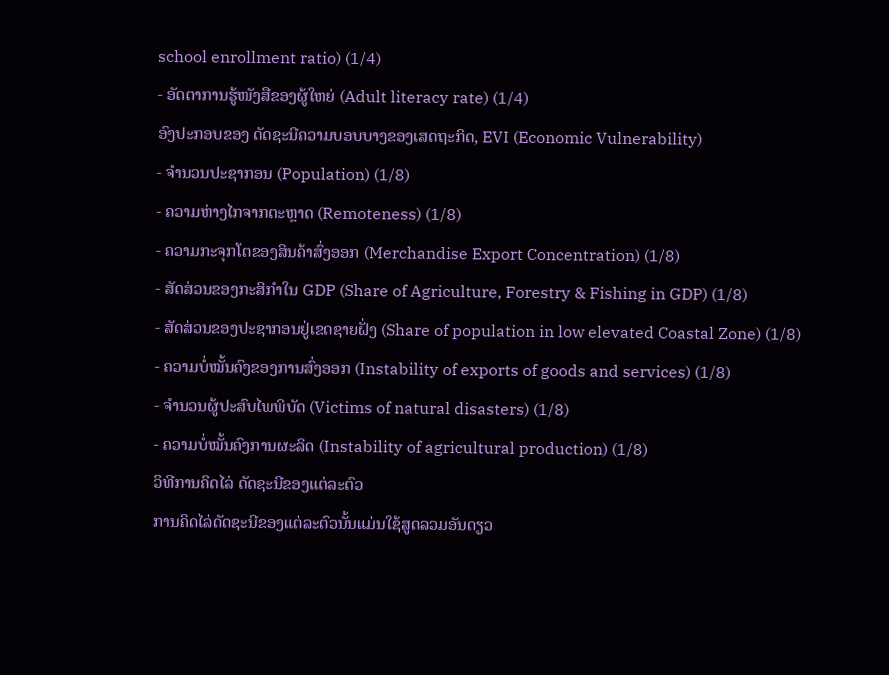school enrollment ratio) (1/4)
- ອັດຕາການຮູ້ໜັງສືຂອງຜູ້ໃຫຍ່ (Adult literacy rate) (1/4)
ອົງປະກອບຂອງ ດັດຊະນີຄວາມບອບບາງຂອງເສດຖະກິດ, EVI (Economic Vulnerability)
- ຈຳນວນປະຊາກອນ (Population) (1/8)
- ຄວາມຫ່າງໄກຈາກຕະຫຼາດ (Remoteness) (1/8)
- ຄວາມກະຈຸກໂຕຂອງສິນຄ້າສົ່ງອອກ (Merchandise Export Concentration) (1/8)
- ສັດສ່ວນຂອງກະສິກຳໃນ GDP (Share of Agriculture, Forestry & Fishing in GDP) (1/8)
- ສັດສ່ວນຂອງປະຊາກອນຢູ່ເຂດຊາຍຝັ່ງ (Share of population in low elevated Coastal Zone) (1/8)
- ຄວາມບໍ່ໝັ້ນຄົງຂອງການສົ່ງອອກ (Instability of exports of goods and services) (1/8)
- ຈຳນວນຜູ້ປະສົບໄພພິບັດ (Victims of natural disasters) (1/8)
- ຄວາມບໍ່ໝັ້ນຄົງການຜະລິດ (Instability of agricultural production) (1/8)
ວິທີການຄິດໄລ່ ດັດຊະນີຂອງແຕ່ລະຕົວ
ການຄິດໄລ່ດັດຊະນີຂອງແຕ່ລະຕົວນັ້ນແມ່ນໃຊ້ສູດລວມອັນດຽວ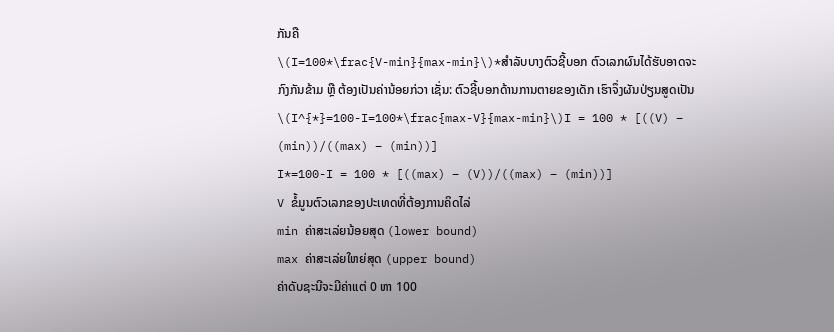ກັນຄື
\(I=100*\frac{V-min}{max-min}\)*ສຳລັບບາງຕົວຊີ້ບອກ ຕົວເລກຜົນໄດ້ຮັບອາດຈະກົງກັນຂ້າມ ຫຼື ຕ້ອງເປັນຄ່ານ້ອຍກ່ວາ ເຊັ່ນ: ຕົວຊີ້ບອກດ້ານການຕາຍຂອງເດັກ ເຮົາຈຶ່ງຜັນປ່ຽນສູດເປັນ
\(I^{*}=100-I=100*\frac{max-V}{max-min}\)I = 100 * [((V) – (min))/((max) – (min))]
I*=100-I = 100 * [((max) – (V))/((max) – (min))]
V ຂໍ້ມູນຕົວເລກຂອງປະເທດທີ່ຕ້ອງການຄິດໄລ່
min ຄ່າສະເລ່ຍນ້ອຍສຸດ (lower bound)
max ຄ່າສະເລ່ຍໃຫຍ່ສຸດ (upper bound)
ຄ່າດັບຊະນີຈະມີຄ່າແຕ່ 0 ຫາ 100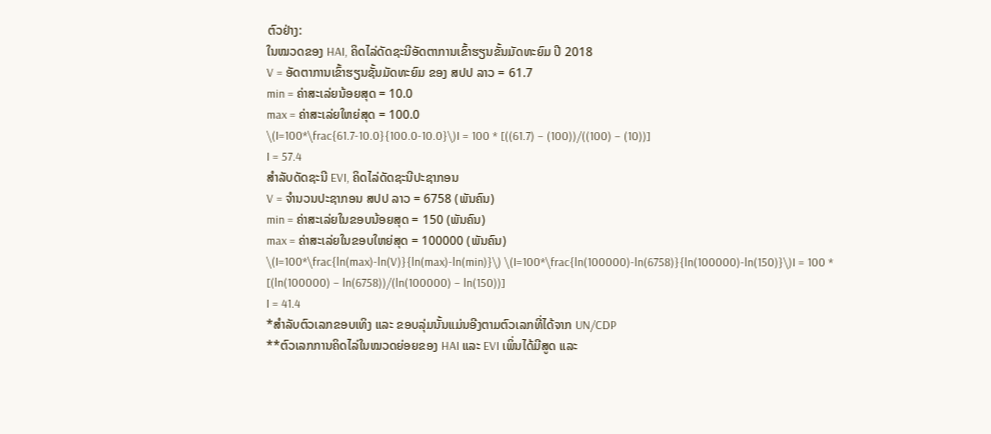ຕົວຢ່າງ:
ໃນໝວດຂອງ HAI, ຄິດໄລ່ດັດຊະນີອັດຕາການເຂົ້າຮຽນຂັ້ນມັດທະຍົມ ປີ 2018
V = ອັດຕາການເຂົ້າຮຽນຊັ້ນມັດທະຍົມ ຂອງ ສປປ ລາວ = 61.7
min = ຄ່າສະເລ່ຍນ້ອຍສຸດ = 10.0
max = ຄ່າສະເລ່ຍໃຫຍ່ສຸດ = 100.0
\(I=100*\frac{61.7-10.0}{100.0-10.0}\)I = 100 * [((61.7) – (100))/((100) – (10))]
I = 57.4
ສຳລັບດັດຊະນີ EVI, ຄິດໄລ່ດັດຊະນີປະຊາກອນ
V = ຈຳນວນປະຊາກອນ ສປປ ລາວ = 6758 (ພັນຄົນ)
min = ຄ່າສະເລ່ຍໃນຂອບນ້ອຍສຸດ = 150 (ພັນຄົນ)
max = ຄ່າສະເລ່ຍໃນຂອບໃຫຍ່ສຸດ = 100000 (ພັນຄົນ)
\(I=100*\frac{ln(max)-ln(V)}{ln(max)-ln(min)}\) \(I=100*\frac{ln(100000)-ln(6758)}{ln(100000)-ln(150)}\)I = 100 * [(ln(100000) – ln(6758))/(ln(100000) – ln(150))]
I = 41.4
*ສຳລັບຕົວເລກຂອບເທິງ ແລະ ຂອບລຸ່ມນັ້ນແມ່ນອີງຕາມຕົວເລກທີ່ໄດ້ຈາກ UN/CDP
**ຕົວເລກການຄິດໄລ່ໃນໝວດຍ່ອຍຂອງ HAI ແລະ EVI ເພິ່ນໄດ້ມີສູດ ແລະ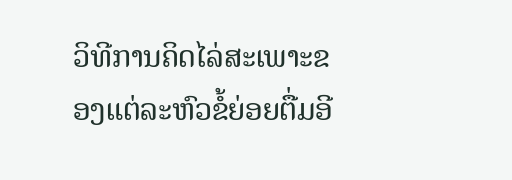ວິທີການຄິດໄລ່ສະເພາະຂອງແຕ່ລະຫົວຂໍ້ຍ່ອຍຕື່ມອີ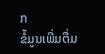ກ
ຂໍ້ມູນເພີ່ມຕື່ມ